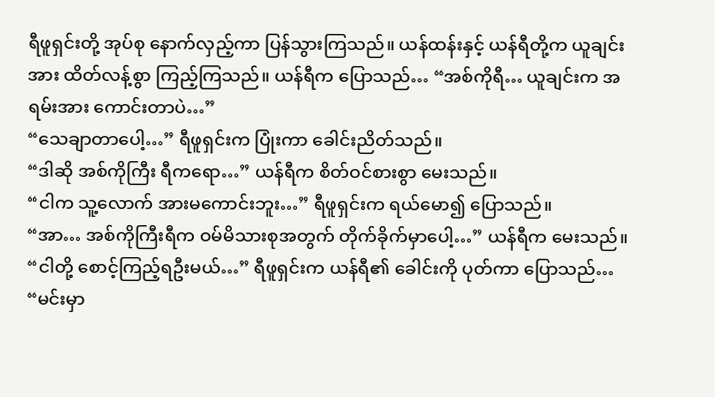ရီဖူရှင်းတို့ အုပ်စု နောက်လှည့်ကာ ပြန်သွားကြသည်။ ယန်ထန်းနှင့် ယန်ရီတို့က ယူချင်းအား ထိတ်လန့်စွာ ကြည့်ကြသည်။ ယန်ရီက ပြောသည်… “အစ်ကိုရီ… ယူချင်းက အရမ်းအား ကောင်းတာပဲ…”
“သေချာတာပေါ့…” ရီဖူရှင်းက ပြုံးကာ ခေါင်းညိတ်သည်။
“ဒါဆို အစ်ကိုကြီး ရီကရော…” ယန်ရီက စိတ်ဝင်စားစွာ မေးသည်။
“ငါက သူ့လောက် အားမကောင်းဘူး…” ရီဖူရှင်းက ရယ်မော၍ ပြောသည်။
“အာ… အစ်ကိုကြီးရီက ဝမ်မိသားစုအတွက် တိုက်ခိုက်မှာပေါ့…” ယန်ရီက မေးသည်။
“ငါတို့ စောင့်ကြည့်ရဦးမယ်…” ရီဖူရှင်းက ယန်ရီ၏ ခေါင်းကို ပုတ်ကာ ပြောသည်… “မင်းမှာ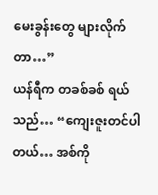မေးခွန်းတွေ များလိုက်တာ…”
ယန်ရီက တခစ်ခစ် ရယ်သည်… “ကျေးဇူးတင်ပါတယ်… အစ်ကို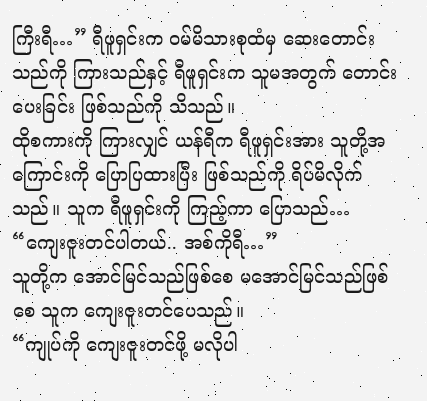ကြီးရီ…” ရီဖူရှင်းက ဝမ်မိသားစုထံမှ ဆေးတောင်းသည်ကို ကြားသည်နှင့် ရီဖူရှင်းက သူမအတွက် တောင်းပေးခြင်း ဖြစ်သည်ကို သိသည်။
ထိုစကားကို ကြားလျှင် ယန်ရီက ရီဖူရှင်းအား သူတို့အကြောင်းကို ပြောပြထားပြီး ဖြစ်သည်ကို ရိပ်မိလိုက်သည်။ သူက ရီဖူရှင်းကို ကြည့်ကာ ပြောသည်… “ကျေးဇူးတင်ပါတယ်.. အစ်ကိုရီ…”
သူတို့က အောင်မြင်သည်ဖြစ်စေ မအောင်မြင်သည်ဖြစ်စေ သူက ကျေးဇူးတင်ပေသည်။
“ကျုပ်ကို ကျေးဇူးတင်ဖို့ မလိုပါ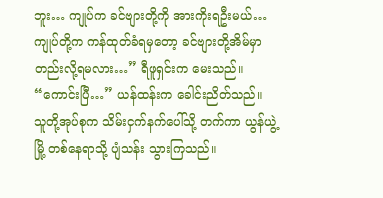ဘူး… ကျုပ်က ခင်ဗျားတို့ကို အားကိုးရဦးမယ်… ကျုပ်တို့က ကန်ထုတ်ခံရမှတော့ ခင်ဗျားတို့အိမ်မှာ တည်းလို့ရမလား…” ရီဖူရှင်းက မေးသည်။
“ကောင်းပြီ…” ယန်ထန်းက ခေါင်းညိတ်သည်။
သူတို့အုပ်စုက သိမ်းငှက်နက်ပေါ်သို့ တက်ကာ ယွန်ယွဲ့မြို့ တစ်နေရာသို့ ပျံသန်း သွားကြသည်။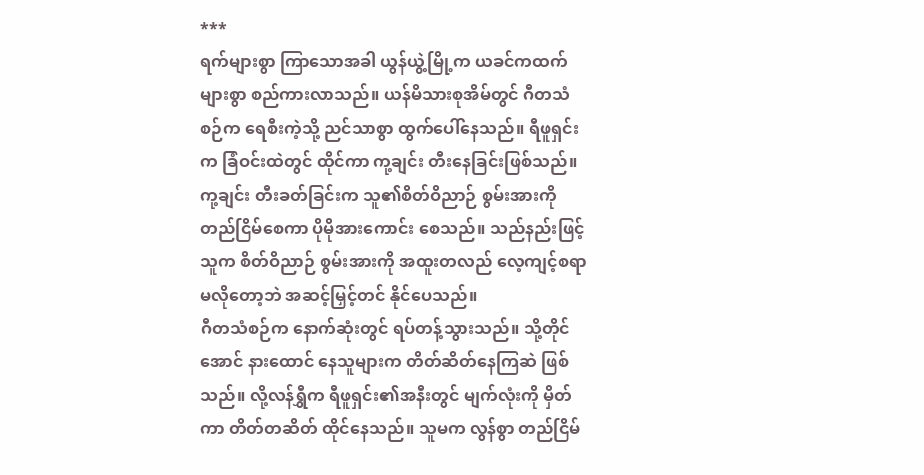***
ရက်များစွာ ကြာသောအခါ ယွန်ယွဲ့မြို့က ယခင်ကထက် များစွာ စည်ကားလာသည်။ ယန်မိသားစုအိမ်တွင် ဂီတသံစဉ်က ရေစီးကဲ့သို့ ညင်သာစွာ ထွက်ပေါ်နေသည်။ ရီဖူရှင်းက ခြံဝင်းထဲတွင် ထိုင်ကာ ကု့ချင်း တီးနေခြင်းဖြစ်သည်။ ကု့ချင်း တီးခတ်ခြင်းက သူ၏စိတ်ဝိညာဉ် စွမ်းအားကို တည်ငြိမ်စေကာ ပိုမိုအားကောင်း စေသည်။ သည်နည်းဖြင့်သူက စိတ်ဝိညာဉ် စွမ်းအားကို အထူးတလည် လေ့ကျင့်စရာ မလိုတော့ဘဲ အဆင့်မြှင့်တင် နိုင်ပေသည်။
ဂီတသံစဉ်က နောက်ဆုံးတွင် ရပ်တန့်သွားသည်။ သို့တိုင်အောင် နားထောင် နေသူများက တိတ်ဆိတ်နေကြဆဲ ဖြစ်သည်။ လို့လန်ရွှီက ရီဖူရှင်း၏အနီးတွင် မျက်လုံးကို မှိတ်ကာ တိတ်တဆိတ် ထိုင်နေသည်။ သူမက လွန်စွာ တည်ငြိမ်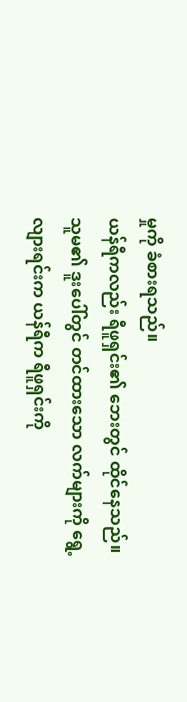မှုကို ခံစားရသည်။
ယန်ရီကလည်း ရီဖူရှင်း၏ ဘေးတွင် ထိုင်နေသည်။ သူမ၏ ဒူးပေါ်တွင် တင်ထားသော လက်များကို ရွေ့လျားရင်းက ယန်ရီက ရီဖူရှင်းကို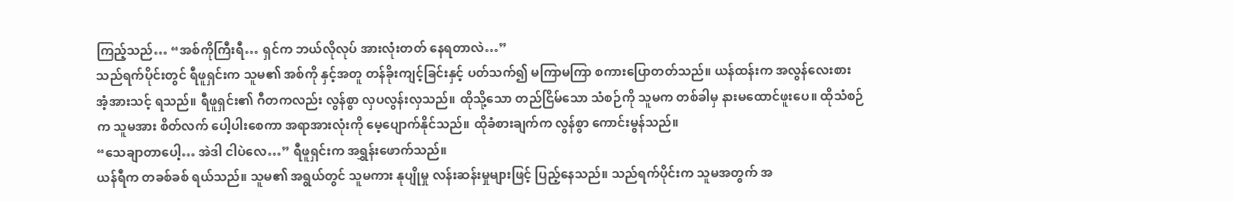ကြည့်သည်… “အစ်ကိုကြီးရီ… ရှင်က ဘယ်လိုလုပ် အားလုံးတတ် နေရတာလဲ…”
သည်ရက်ပိုင်းတွင် ရီဖူရှင်းက သူမ၏ အစ်ကို နှင့်အတူ တန်ခိုးကျင့်ခြင်းနှင့် ပတ်သက်၍ မကြာမကြာ စကားပြောတတ်သည်။ ယန်ထန်းက အလွန်လေးစား အံ့အားသင့် ရသည်။ ရီဖူရှင်း၏ ဂီတကလည်း လွန်စွာ လှပလွန်းလှသည်။ ထိုသို့သော တည်ငြိမ်သော သံစဉ်ကို သူမက တစ်ခါမှ နားမထောင်ဖူးပေ။ ထိုသံစဉ်က သူမအား စိတ်လက် ပေါ့ပါးစေကာ အရာအားလုံးကို မေ့ပျောက်နိုင်သည်။ ထိုခံစားချက်က လွန်စွာ ကောင်းမွန်သည်။
“သေချာတာပေါ့… အဲဒါ ငါပဲလေ…” ရီဖူရှင်းက အရွှန်းဖောက်သည်။
ယန်ရီက တခစ်ခစ် ရယ်သည်။ သူမ၏ အရွယ်တွင် သူမကား နုပျိုမှု လန်းဆန်းမှုများဖြင့် ပြည့်နေသည်။ သည်ရက်ပိုင်းက သူမအတွက် အ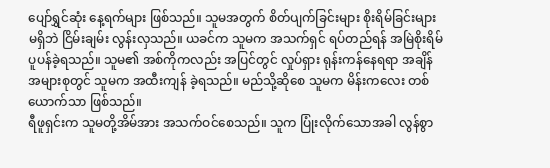ပျော်ရွှင်ဆုံး နေ့ရက်များ ဖြစ်သည်။ သူမအတွက် စိတ်ပျက်ခြင်းများ စိုးရိမ်ခြင်းများ မရှိဘဲ ငြိမ်းချမ်း လွန်းလှသည်။ ယခင်က သူမက အသက်ရှင် ရပ်တည်ရန် အမြဲစိုးရိမ် ပူပန်ခဲ့ရသည်။ သူမ၏ အစ်ကိုကလည်း အပြင်တွင် လှုပ်ရှား ရုန်းကန်နေရရာ အချိန် အများစုတွင် သူမက အထီးကျန် ခဲ့ရသည်။ မည်သို့ဆိုစေ သူမက မိန်းကလေး တစ်ယောက်သာ ဖြစ်သည်။
ရီဖူရှင်းက သူမတို့အိမ်အား အသက်ဝင်စေသည်။ သူက ပြုံးလိုက်သောအခါ လွန်စွာ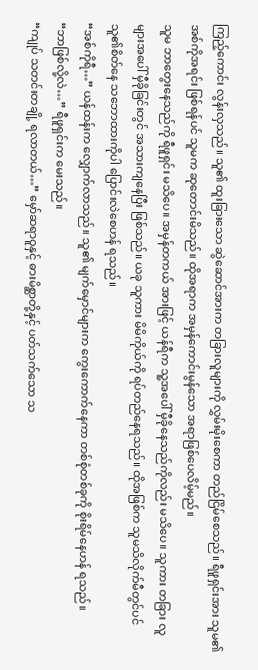ကြည့်ကောင်း လွန်းလှသည်။ သူ၏ ထူးခြားသော ဆွဲဆောင်အားက တခြားလူများကို လွှမ်းမိုးစေကာ တည်ငြိမ်စေသည်။ ရီဖူရှင်းအား သူမ၏ အစ်ကိုအရင်း ဖြစ်ရန်ပင် သူမက ဆုတောင်းမိသည်။ ထိုအရာက အမှန်ကောင်းမွန်သော အရာဖြစ်ပေလိမ့်မည်။
သူမ ဘာတွေးနေသည်ကို ရီဖူရှင်း မသိပေ။ အမှန်တကယ် အားဖြင့် ယန်ရီက သူ့အပေါ် မှီခိုနေသည်ကိုလည်း မသိပေ။ သူကား တခြား လူများအပေါ် မှီခိုခြင်းတွင် အသားကျနေပြီး ဖြစ်သည်။ ယခု သူကား မိမိကိုယ်ကို ရပ်တည်နေရသည်။ ထိုအဖြစ်က သူမသိလိုက်မီတွင်ပင် သူ၏စိတ်နေ သဘောထားကိုပါ ပြောင်းလဲစေဟန် ရသည်။
“အစ်ကိုရီ…” ယန်ထန်းက လျှောက်လာသည်။ သူ၏ မျက်မှောင်များက ကွေးကောက်နေကာ တစ်စုံတစ်ခုကို စိုးရိမ်နေဟန် ရသည်။
“ဘာဖြစ်လို့လဲ…” ရီဖူရှင်းက မေးသည်။
“ကျုပ် သတင်းတချို့ ရလာတယ်…” မှော်ဆရာဝူနှင့် ဓားမိစ္ဆာတို့နှင့် ပတ်သက်သော သ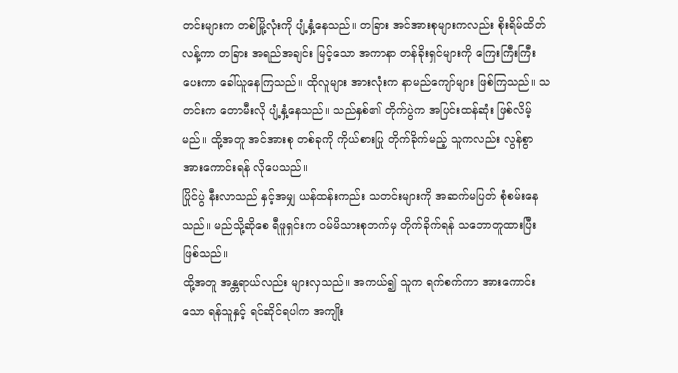တင်းများက တစ်မြို့လုံးကို ပျံ့နှံ့နေသည်။ တခြား အင်အားစုများကလည်း စိုးရိမ်ထိတ်လန့်ကာ တခြား အရည်အချင်း မြင့်သော အကာနာ တန်ခိုးရှင်များကို ကြေးကြီးကြီး ပေးကာ ခေါ်ယူနေကြသည်။ ထိုလူများ အားလုံးက နာမည်ကျော်များ ဖြစ်ကြသည်။ သတင်းက တောမီးလို ပျံ့နှံ့နေသည်။ သည်နှစ်၏ တိုက်ပွဲက အပြင်းထန်ဆုံး ဖြစ်လိမ့်မည်။ ထို့အတူ အင်အားစု တစ်ခုကို ကိုယ်စားပြု တိုက်ခိုက်မည့် သူကလည်း လွန်စွာ အားကောင်းရန် လိုပေသည်။
ပြိုင်ပွဲ နီးလာသည် နှင့်အမျှ ယန်ထန်းကည်း သတင်းများကို အဆက်မပြတ် စုံစမ်းနေသည်။ မည်သို့ဆိုစေ ရီဖူရှင်းက ဝမ်မိသားစုဘက်မှ တိုက်ခိုက်ရန် သဘောတူထားပြီး ဖြစ်သည်။
ထို့အတူ အန္တရာယ်လည်း များလှသည်။ အကယ်၍ သူက ရက်စက်ကာ အားကောင်းသော ရန်သူနှင့် ရင်ဆိုင်ရပါက အကျိုး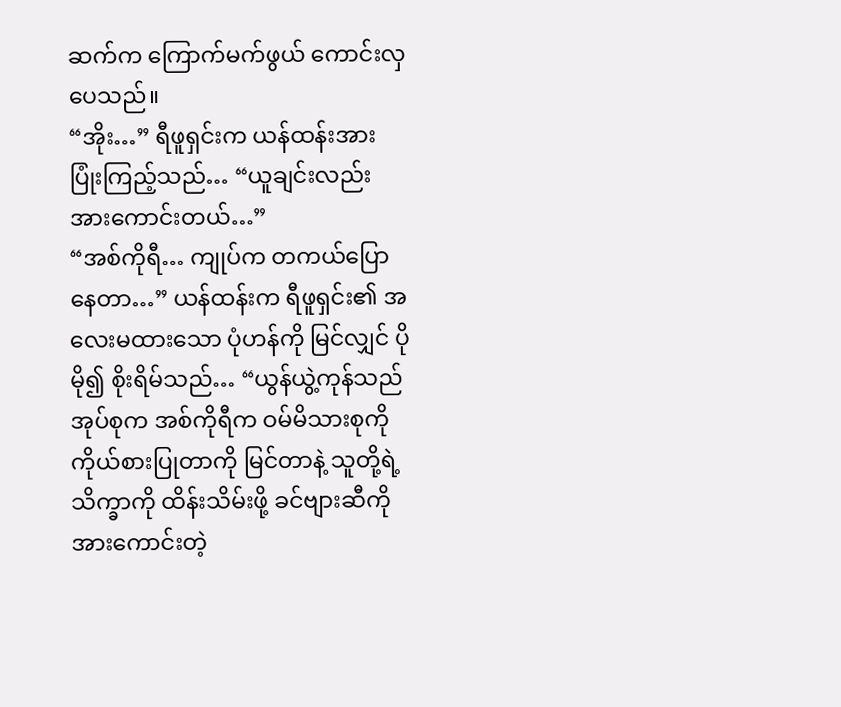ဆက်က ကြောက်မက်ဖွယ် ကောင်းလှပေသည်။
“အိုး…” ရီဖူရှင်းက ယန်ထန်းအား ပြုံးကြည့်သည်… “ယူချင်းလည်း အားကောင်းတယ်…”
“အစ်ကိုရီ… ကျုပ်က တကယ်ပြောနေတာ…” ယန်ထန်းက ရီဖူရှင်း၏ အလေးမထားသော ပုံဟန်ကို မြင်လျှင် ပိုမို၍ စိုးရိမ်သည်… “ယွန်ယွဲ့ကုန်သည် အုပ်စုက အစ်ကိုရီက ဝမ်မိသားစုကို ကိုယ်စားပြုတာကို မြင်တာနဲ့ သူတို့ရဲ့ သိက္ခာကို ထိန်းသိမ်းဖို့ ခင်ဗျားဆီကို အားကောင်းတဲ့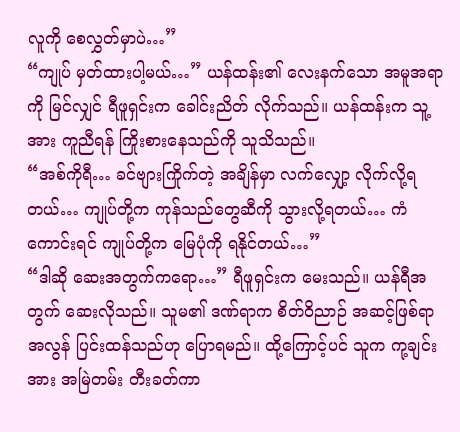လူကို စေလွှတ်မှာပဲ…”
“ကျုပ် မှတ်ထားပါ့မယ်…” ယန်ထန်း၏ လေးနက်သော အမူအရာကို မြင်လျှင် ရီဖူရှင်းက ခေါင်းညိတ် လိုက်သည်။ ယန်ထန်းက သူ့အား ကူညီရန် ကြိုးစားနေသည်ကို သူသိသည်။
“အစ်ကိုရီ… ခင်ဗျားကြိုက်တဲ့ အချိန်မှာ လက်လျှော့ လိုက်လို့ရတယ်… ကျုပ်တို့က ကုန်သည်တွေဆီကို သွားလို့ရတယ်… ကံကောင်းရင် ကျုပ်တို့က မြေပုံကို ရနိုင်တယ်…”
“ဒါဆို ဆေးအတွက်ကရော…” ရီဖူရှင်းက မေးသည်။ ယန်ရီအတွက် ဆေးလိုသည်။ သူမ၏ ဒဏ်ရာက စိတ်ဝိညာဉ် အဆင့်ဖြစ်ရာ အလွန် ပြင်းထန်သည်ဟု ပြောရမည်။ ထို့ကြောင့်ပင် သူက ကု့ချင်းအား အမြဲတမ်း တီးခတ်ကာ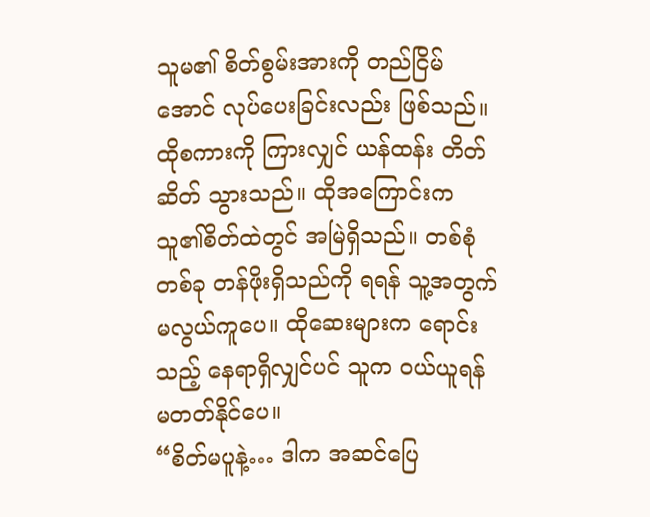သူမ၏ စိတ်စွမ်းအားကို တည်ငြိမ်အောင် လုပ်ပေးခြင်းလည်း ဖြစ်သည်။
ထိုစကားကို ကြားလျှင် ယန်ထန်း တိတ်ဆိတ် သွားသည်။ ထိုအကြောင်းက သူ၏စိတ်ထဲတွင် အမြဲရှိသည်။ တစ်စုံတစ်ခု တန်ဖိုးရှိသည်ကို ရရန် သူ့အတွက် မလွယ်ကူပေ။ ထိုဆေးများက ရောင်းသည့် နေရာရှိလျှင်ပင် သူက ဝယ်ယူရန် မတတ်နိုင်ပေ။
“စိတ်မပူနဲ့… ဒါက အဆင်ပြေ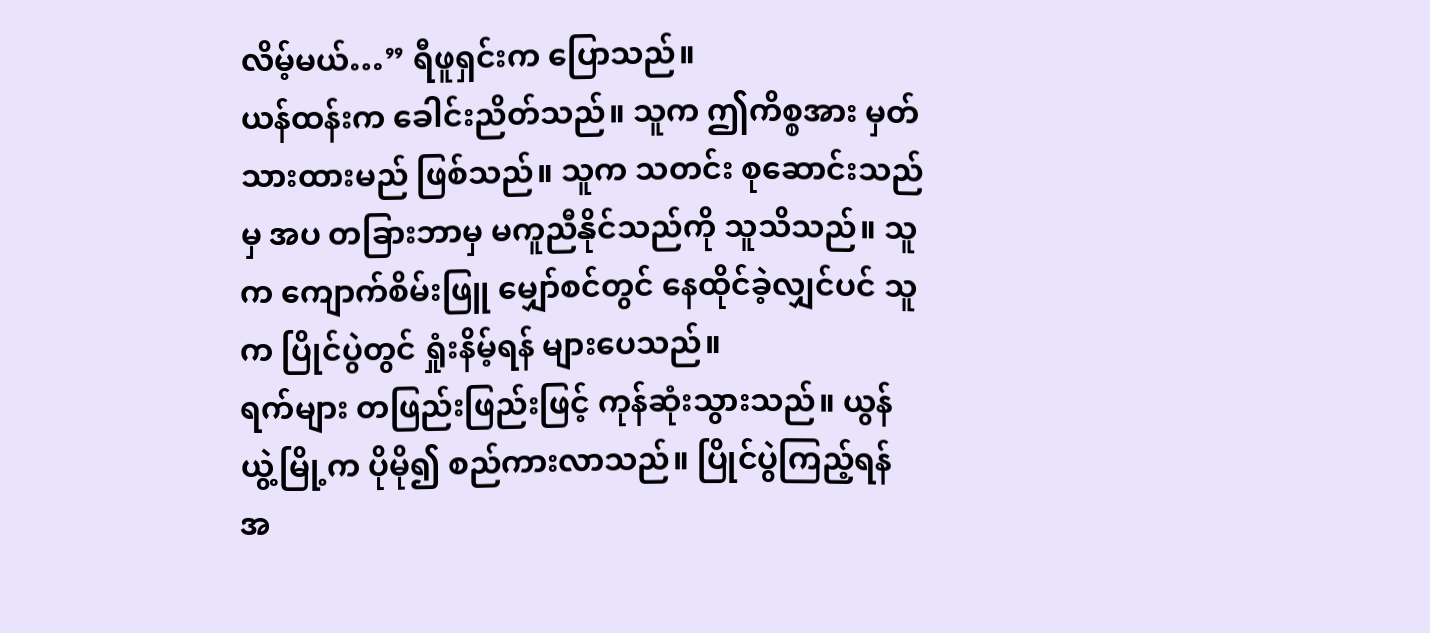လိမ့်မယ်…” ရီဖူရှင်းက ပြောသည်။
ယန်ထန်းက ခေါင်းညိတ်သည်။ သူက ဤကိစ္စအား မှတ်သားထားမည် ဖြစ်သည်။ သူက သတင်း စုဆောင်းသည်မှ အပ တခြားဘာမှ မကူညီနိုင်သည်ကို သူသိသည်။ သူက ကျောက်စိမ်းဖြူ မျှော်စင်တွင် နေထိုင်ခဲ့လျှင်ပင် သူက ပြိုင်ပွဲတွင် ရှုံးနိမ့်ရန် များပေသည်။
ရက်များ တဖြည်းဖြည်းဖြင့် ကုန်ဆုံးသွားသည်။ ယွန်ယွဲ့မြို့က ပိုမို၍ စည်ကားလာသည်။ ပြိုင်ပွဲကြည့်ရန် အ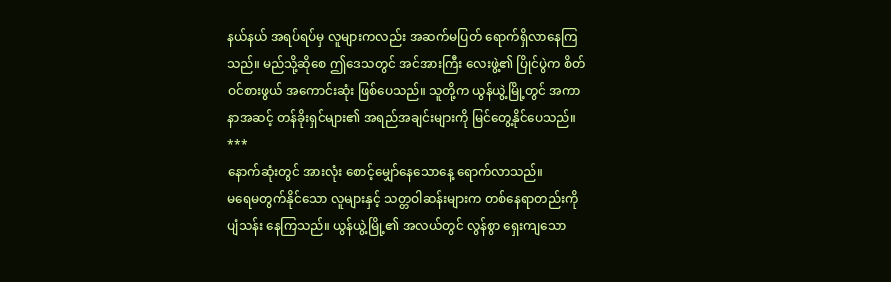နယ်နယ် အရပ်ရပ်မှ လူများကလည်း အဆက်မပြတ် ရောက်ရှိလာနေကြသည်။ မည်သို့ဆိုစေ ဤဒေသတွင် အင်အားကြီး လေးဖွဲ့၏ ပြိုင်ပွဲက စိတ်ဝင်စားဖွယ် အကောင်းဆုံး ဖြစ်ပေသည်။ သူတို့က ယွန်ယွဲ့မြို့တွင် အကာနာအဆင့် တန်ခိုးရှင်များ၏ အရည်အချင်းများကို မြင်တွေ့နိုင်ပေသည်။
***
နောက်ဆုံးတွင် အားလုံး စောင့်မျှော်နေသောနေ့ ရောက်လာသည်။
မရေမတွက်နိုင်သော လူများနှင့် သတ္တဝါဆန်းများက တစ်နေရာတည်းကို ပျံသန်း နေကြသည်။ ယွန်ယွဲ့မြို့၏ အလယ်တွင် လွန်စွာ ရှေးကျသော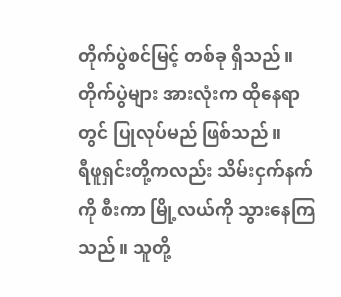တိုက်ပွဲစင်မြင့် တစ်ခု ရှိသည်။ တိုက်ပွဲများ အားလုံးက ထိုနေရာတွင် ပြုလုပ်မည် ဖြစ်သည်။
ရီဖူရှင်းတို့ကလည်း သိမ်းငှက်နက်ကို စီးကာ မြို့လယ်ကို သွားနေကြသည်။ သူတို့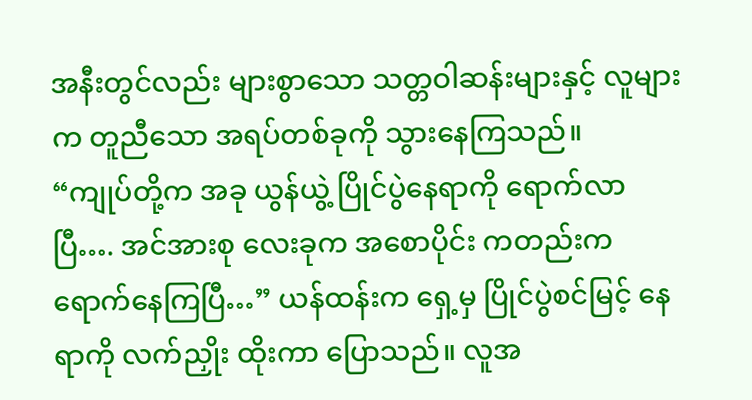အနီးတွင်လည်း များစွာသော သတ္တဝါဆန်းများနှင့် လူများက တူညီသော အရပ်တစ်ခုကို သွားနေကြသည်။
“ကျုပ်တို့က အခု ယွန်ယွဲ့ ပြိုင်ပွဲနေရာကို ရောက်လာပြီ…. အင်အားစု လေးခုက အစောပိုင်း ကတည်းက ရောက်နေကြပြီ…” ယန်ထန်းက ရှေ့မှ ပြိုင်ပွဲစင်မြင့် နေရာကို လက်ညှိုး ထိုးကာ ပြောသည်။ လူအ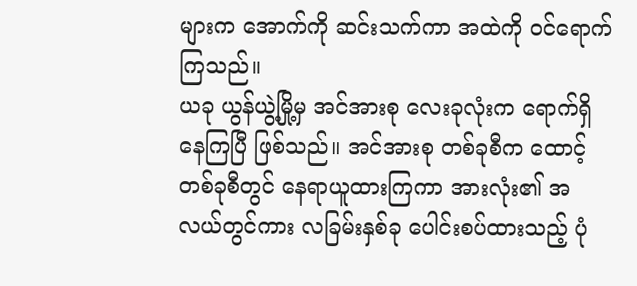များက အောက်ကို ဆင်းသက်ကာ အထဲကို ဝင်ရောက်ကြသည်။
ယခု ယွန်ယွဲ့မြို့မှ အင်အားစု လေးခုလုံးက ရောက်ရှိနေကြပြီ ဖြစ်သည်။ အင်အားစု တစ်ခုစီက ထောင့်တစ်ခုစီတွင် နေရာယူထားကြကာ အားလုံး၏ အလယ်တွင်ကား လခြမ်းနှစ်ခု ပေါင်းစပ်ထားသည့် ပုံ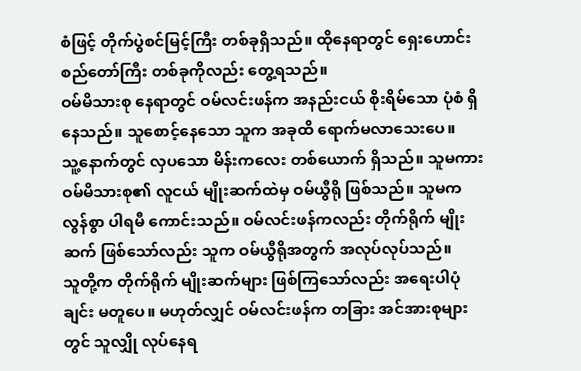စံဖြင့် တိုက်ပွဲစင်မြင့်ကြီး တစ်ခုရှိသည်။ ထိုနေရာတွင် ရှေးဟောင်း စည်တော်ကြီး တစ်ခုကိုလည်း တွေ့ရသည်။
ဝမ်မိသားစု နေရာတွင် ဝမ်လင်းဖန်က အနည်းငယ် စိုးရိမ်သော ပုံစံ ရှိနေသည်။ သူစောင့်နေသော သူက အခုထိ ရောက်မလာသေးပေ။
သူ့နောက်တွင် လှပသော မိန်းကလေး တစ်ယောက် ရှိသည်။ သူမကား ဝမ်မိသားစု၏ လူငယ် မျိုးဆက်ထဲမှ ဝမ်ယွီရို ဖြစ်သည်။ သူမက လွန်စွာ ပါရမီ ကောင်းသည်။ ဝမ်လင်းဖန်ကလည်း တိုက်ရိုက် မျိုးဆက် ဖြစ်သော်လည်း သူက ဝမ်ယွီရိုအတွက် အလုပ်လုပ်သည်။
သူတို့က တိုက်ရိုက် မျိုးဆက်များ ဖြစ်ကြသော်လည်း အရေးပါပုံချင်း မတူပေ။ မဟုတ်လျှင် ဝမ်လင်းဖန်က တခြား အင်အားစုများတွင် သူလျှို လုပ်နေရ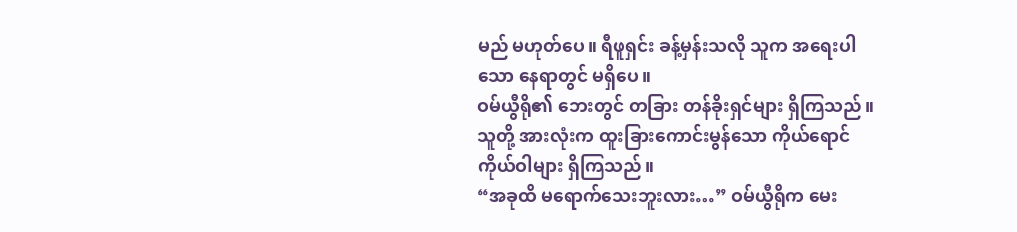မည် မဟုတ်ပေ။ ရီဖူရှင်း ခန့်မှန်းသလို သူက အရေးပါသော နေရာတွင် မရှိပေ။
ဝမ်ယွီရို၏ ဘေးတွင် တခြား တန်ခိုးရှင်များ ရှိကြသည်။ သူတို့ အားလုံးက ထူးခြားကောင်းမွန်သော ကိုယ်ရောင် ကိုယ်ဝါများ ရှိကြသည်။
“အခုထိ မရောက်သေးဘူးလား…” ဝမ်ယွီရိုက မေး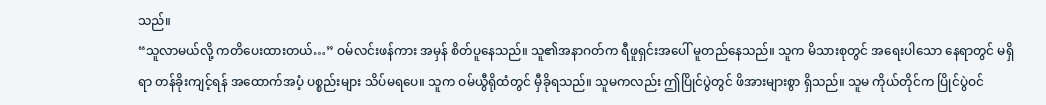သည်။
“သူလာမယ်လို့ ကတိပေးထားတယ်…” ဝမ်လင်းဖန်ကား အမှန် စိတ်ပူနေသည်။ သူ၏အနာဂတ်က ရီဖူရှင်းအပေါ် မူတည်နေသည်။ သူက မိသားစုတွင် အရေးပါသော နေရာတွင် မရှိရာ တန်ခိုးကျင့်ရန် အထောက်အပံ့ ပစ္စည်းများ သိပ်မရပေ။ သူက ဝမ်ယွီရိုထံတွင် မှီခိုရသည်။ သူမကလည်း ဤပြိုင်ပွဲတွင် ဖိအားများစွာ ရှိသည်။ သူမ ကိုယ်တိုင်က ပြိုင်ပွဲဝင်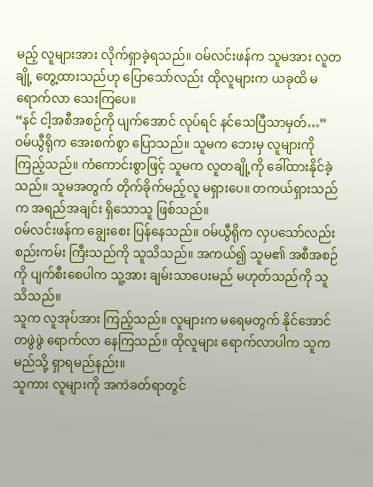မည့် လူများအား လိုက်ရှာခဲ့ရသည်။ ဝမ်လင်းဖန်က သူမအား လူတချို့ တွေ့ထားသည်ဟု ပြောသော်လည်း ထိုလူများက ယခုထိ မရောက်လာ သေးကြပေ။
“နင် ငါ့အစီအစဉ်ကို ပျက်အောင် လုပ်ရင် နင်သေပြီသာမှတ်…” ဝမ်ယွီရိုက အေးစက်စွာ ပြောသည်။ သူမက ဘေးမှ လူများကို ကြည့်သည်။ ကံကောင်းစွာဖြင့် သူမက လူတချို့ကို ခေါ်ထားနိုင်ခဲ့သည်။ သူမအတွက် တိုက်ခိုက်မည့်လူ မရှားပေ။ တကယ်ရှားသည်က အရည်အချင်း ရှိသောသူ ဖြစ်သည်။
ဝမ်လင်းဖန်က ချွေးစေး ပြန်နေသည်။ ဝမ်ယွီရိုက လှပသော်လည်း စည်းကမ်း ကြီးသည်ကို သူသိသည်။ အကယ်၍ သူမ၏ အစီအစဉ်ကို ပျက်စီးစေပါက သူ့အား ချမ်းသာပေးမည် မဟုတ်သည်ကို သူသိသည်။
သူက လူအုပ်အား ကြည့်သည်။ လူများက မရေမတွက် နိုင်အောင် တဖွဲဖွဲ ရောက်လာ နေကြသည်။ ထိုလူများ ရောက်လာပါက သူက မည်သို့ ရှာရမည်နည်း။
သူကား လူများကို အကဲခတ်ရာတွင်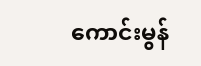ကောင်းမွန်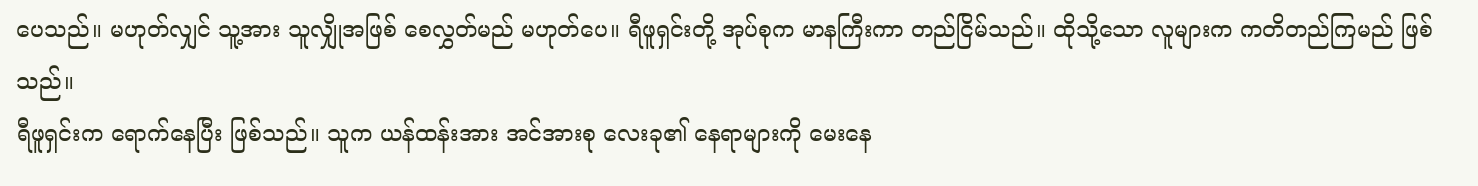ပေသည်။ မဟုတ်လျှင် သူ့အား သူလျှိုအဖြစ် စေလွှတ်မည် မဟုတ်ပေ။ ရီဖူရှင်းတို့ အုပ်စုက မာနကြီးကာ တည်ငြိမ်သည်။ ထိုသို့သော လူများက ကတိတည်ကြမည် ဖြစ်သည်။
ရီဖူရှင်းက ရောက်နေပြီး ဖြစ်သည်။ သူက ယန်ထန်းအား အင်အားစု လေးခု၏ နေရာများကို မေးနေ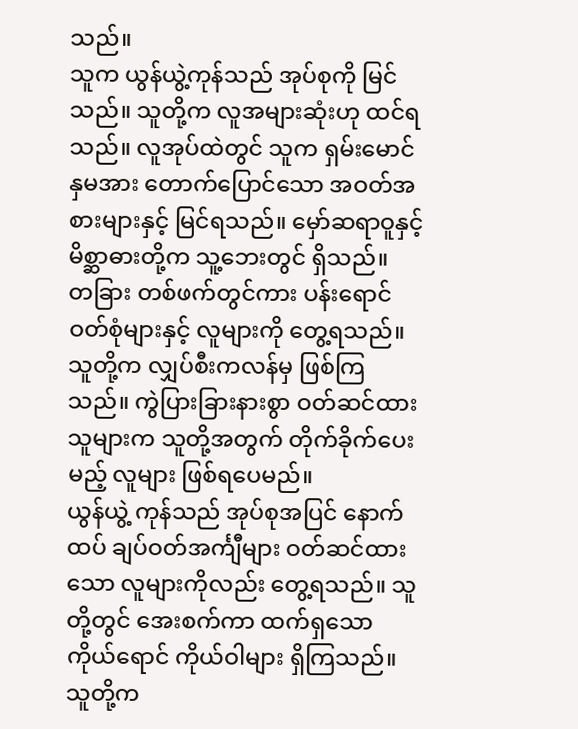သည်။
သူက ယွန်ယွဲ့ကုန်သည် အုပ်စုကို မြင်သည်။ သူတို့က လူအများဆုံးဟု ထင်ရသည်။ လူအုပ်ထဲတွင် သူက ရှမ်းမောင်နှမအား တောက်ပြောင်သော အဝတ်အစားများနှင့် မြင်ရသည်။ မှော်ဆရာဝူနှင့် မိစ္ဆာဓားတို့က သူ့ဘေးတွင် ရှိသည်။
တခြား တစ်ဖက်တွင်ကား ပန်းရောင် ဝတ်စုံများနှင့် လူများကို တွေ့ရသည်။ သူတို့က လျှပ်စီးကလန်မှ ဖြစ်ကြသည်။ ကွဲပြားခြားနားစွာ ဝတ်ဆင်ထားသူများက သူတို့အတွက် တိုက်ခိုက်ပေးမည့် လူများ ဖြစ်ရပေမည်။
ယွန်ယွဲ့ ကုန်သည် အုပ်စုအပြင် နောက်ထပ် ချပ်ဝတ်အင်္ကျီများ ဝတ်ဆင်ထားသော လူများကိုလည်း တွေ့ရသည်။ သူတို့တွင် အေးစက်ကာ ထက်ရှသော ကိုယ်ရောင် ကိုယ်ဝါများ ရှိကြသည်။ သူတို့က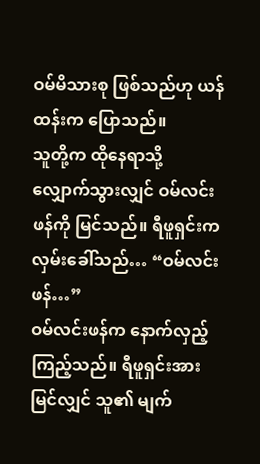ဝမ်မိသားစု ဖြစ်သည်ဟု ယန်ထန်းက ပြောသည်။
သူတို့က ထိုနေရာသို့ လျှောက်သွားလျှင် ဝမ်လင်းဖန်ကို မြင်သည်။ ရီဖူရှင်းက လှမ်းခေါ်သည်… “ဝမ်လင်းဖန်…”
ဝမ်လင်းဖန်က နောက်လှည့် ကြည့်သည်။ ရီဖူရှင်းအား မြင်လျှင် သူ၏ မျက်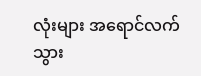လုံးများ အရောင်လက် သွား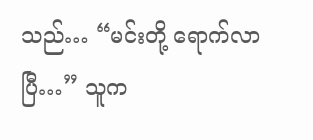သည်… “မင်းတို့ ရောက်လာပြီ…” သူက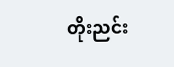တိုးညင်း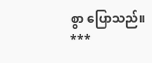စွာ ပြောသည်။
***